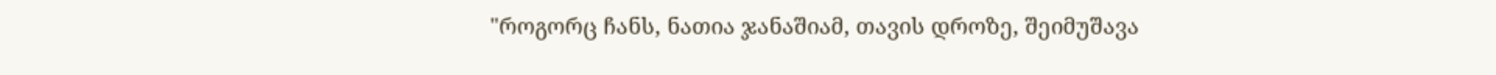"როგორც ჩანს, ნათია ჯანაშიამ, თავის დროზე, შეიმუშავა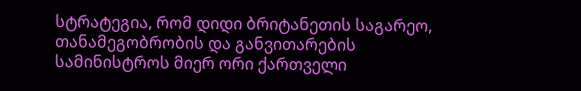სტრატეგია, რომ დიდი ბრიტანეთის საგარეო, თანამეგობრობის და განვითარების სამინისტროს მიერ ორი ქართველი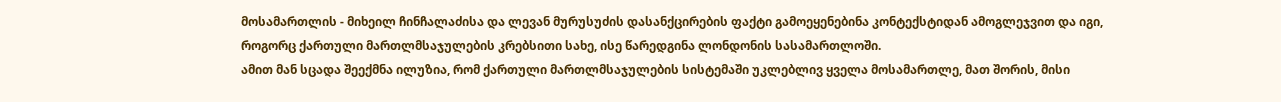მოსამართლის - მიხეილ ჩინჩალაძისა და ლევან მურუსუძის დასანქცირების ფაქტი გამოეყენებინა კონტექსტიდან ამოგლეჯვით და იგი, როგორც ქართული მართლმსაჯულების კრებსითი სახე, ისე წარედგინა ლონდონის სასამართლოში.
ამით მან სცადა შეექმნა ილუზია, რომ ქართული მართლმსაჯულების სისტემაში უკლებლივ ყველა მოსამართლე, მათ შორის, მისი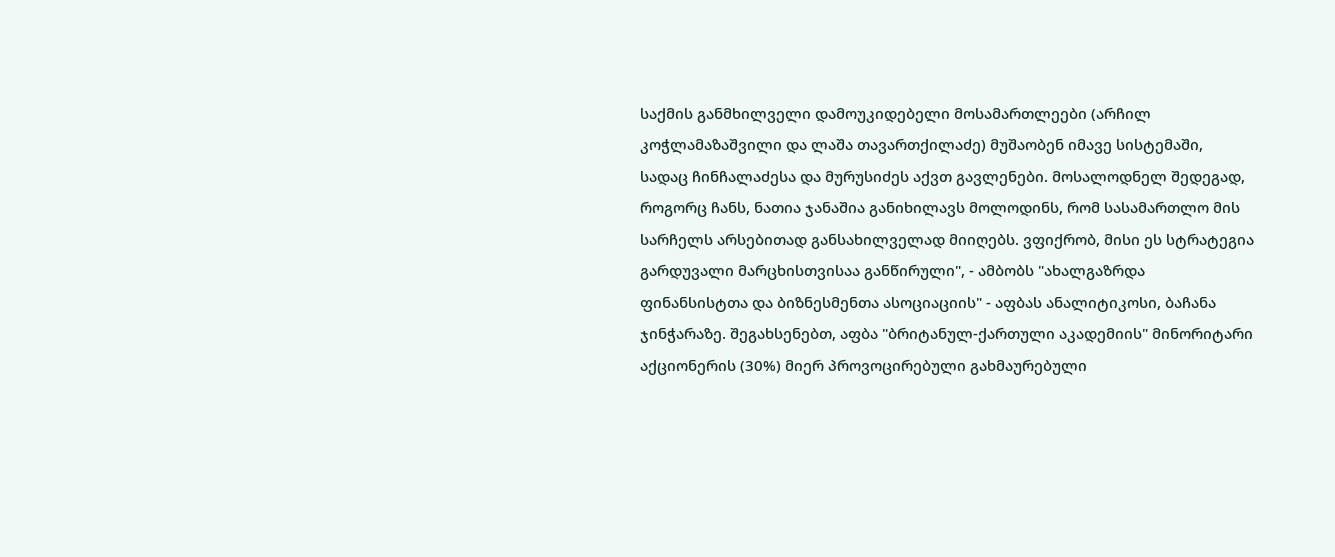საქმის განმხილველი დამოუკიდებელი მოსამართლეები (არჩილ კოჭლამაზაშვილი და ლაშა თავართქილაძე) მუშაობენ იმავე სისტემაში, სადაც ჩინჩალაძესა და მურუსიძეს აქვთ გავლენები. მოსალოდნელ შედეგად, როგორც ჩანს, ნათია ჯანაშია განიხილავს მოლოდინს, რომ სასამართლო მის სარჩელს არსებითად განსახილველად მიიღებს. ვფიქრობ, მისი ეს სტრატეგია გარდუვალი მარცხისთვისაა განწირული", - ამბობს "ახალგაზრდა ფინანსისტთა და ბიზნესმენთა ასოციაციის" - აფბას ანალიტიკოსი, ბაჩანა ჯინჭარაზე. შეგახსენებთ, აფბა "ბრიტანულ-ქართული აკადემიის" მინორიტარი აქციონერის (30%) მიერ პროვოცირებული გახმაურებული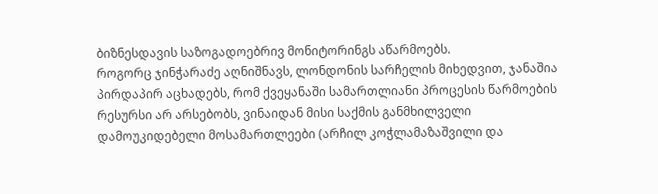ბიზნესდავის საზოგადოებრივ მონიტორინგს აწარმოებს.
როგორც ჯინჭარაძე აღნიშნავს, ლონდონის სარჩელის მიხედვით, ჯანაშია პირდაპირ აცხადებს, რომ ქვეყანაში სამართლიანი პროცესის წარმოების რესურსი არ არსებობს, ვინაიდან მისი საქმის განმხილველი დამოუკიდებელი მოსამართლეები (არჩილ კოჭლამაზაშვილი და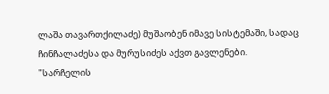ლაშა თავართქილაძე) მუშაობენ იმავე სისტემაში, სადაც ჩინჩალაძესა და მურუსიძეს აქვთ გავლენები.
"სარჩელის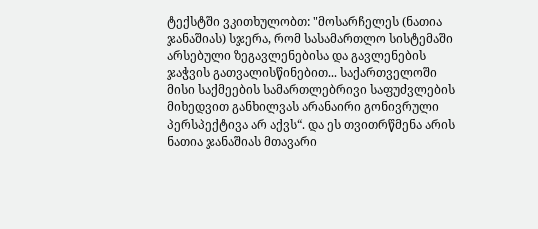ტექსტში ვკითხულობთ: "მოსარჩელეს (ნათია ჯანაშიას) სჯერა, რომ სასამართლო სისტემაში არსებული ზეგავლენებისა და გავლენების ჯაჭვის გათვალისწინებით... საქართველოში მისი საქმეების სამართლებრივი საფუძვლების მიხედვით განხილვას არანაირი გონივრული პერსპექტივა არ აქვს“. და ეს თვითრწმენა არის ნათია ჯანაშიას მთავარი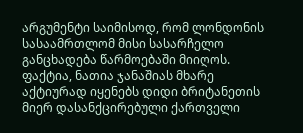არგუმენტი საიმისოდ, რომ ლონდონის სასაამრთლომ მისი სასარჩელო განცხადება წარმოებაში მიიღოს.
ფაქტია, ნათია ჯანაშიას მხარე აქტიურად იყენებს დიდი ბრიტანეთის მიერ დასანქცირებული ქართველი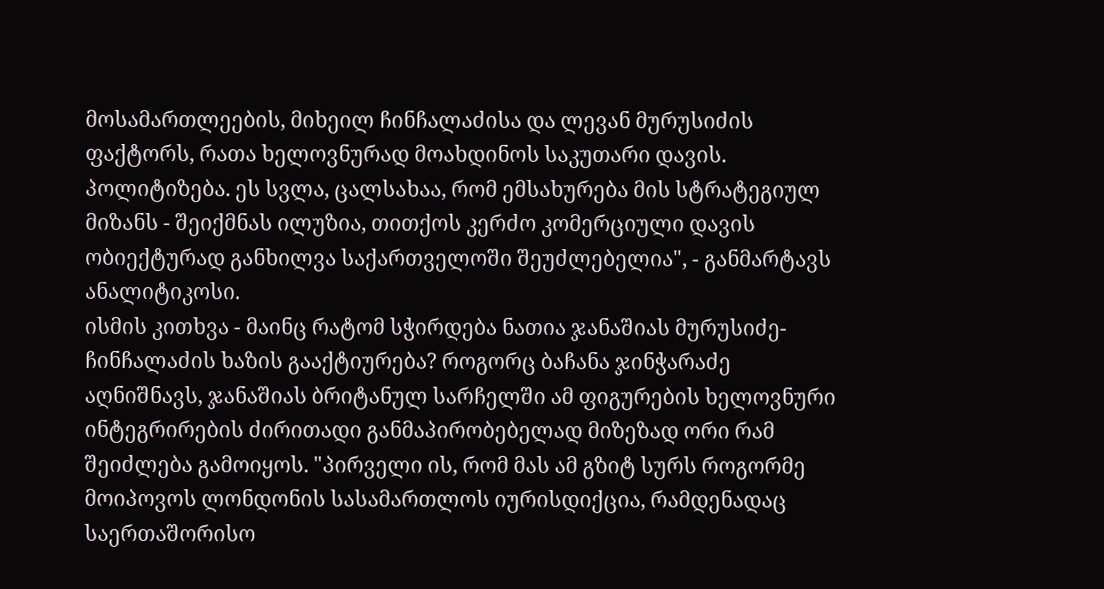მოსამართლეების, მიხეილ ჩინჩალაძისა და ლევან მურუსიძის ფაქტორს, რათა ხელოვნურად მოახდინოს საკუთარი დავის. პოლიტიზება. ეს სვლა, ცალსახაა, რომ ემსახურება მის სტრატეგიულ მიზანს - შეიქმნას ილუზია, თითქოს კერძო კომერციული დავის ობიექტურად განხილვა საქართველოში შეუძლებელია", - განმარტავს ანალიტიკოსი.
ისმის კითხვა - მაინც რატომ სჭირდება ნათია ჯანაშიას მურუსიძე-ჩინჩალაძის ხაზის გააქტიურება? როგორც ბაჩანა ჯინჭარაძე აღნიშნავს, ჯანაშიას ბრიტანულ სარჩელში ამ ფიგურების ხელოვნური ინტეგრირების ძირითადი განმაპირობებელად მიზეზად ორი რამ შეიძლება გამოიყოს. "პირველი ის, რომ მას ამ გზიტ სურს როგორმე მოიპოვოს ლონდონის სასამართლოს იურისდიქცია, რამდენადაც საერთაშორისო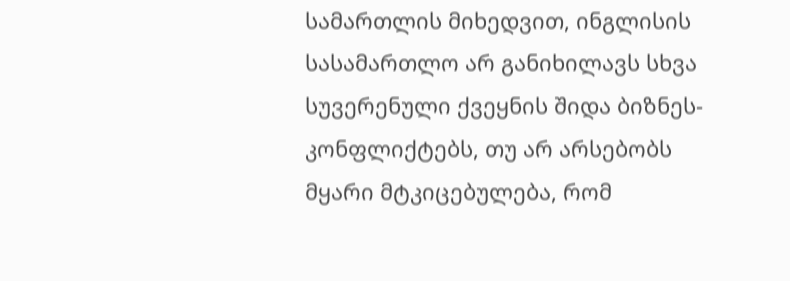სამართლის მიხედვით, ინგლისის სასამართლო არ განიხილავს სხვა სუვერენული ქვეყნის შიდა ბიზნეს-კონფლიქტებს, თუ არ არსებობს მყარი მტკიცებულება, რომ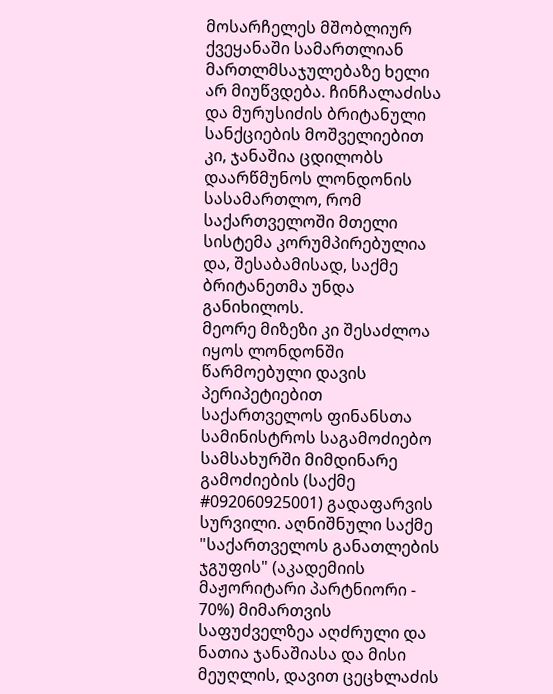მოსარჩელეს მშობლიურ ქვეყანაში სამართლიან მართლმსაჯულებაზე ხელი არ მიუწვდება. ჩინჩალაძისა და მურუსიძის ბრიტანული სანქციების მოშველიებით კი, ჯანაშია ცდილობს დაარწმუნოს ლონდონის სასამართლო, რომ საქართველოში მთელი სისტემა კორუმპირებულია და, შესაბამისად, საქმე ბრიტანეთმა უნდა განიხილოს.
მეორე მიზეზი კი შესაძლოა იყოს ლონდონში წარმოებული დავის პერიპეტიებით საქართველოს ფინანსთა სამინისტროს საგამოძიებო სამსახურში მიმდინარე გამოძიების (საქმე #092060925001) გადაფარვის სურვილი. აღნიშნული საქმე "საქართველოს განათლების ჯგუფის" (აკადემიის მაჟორიტარი პარტნიორი - 70%) მიმართვის საფუძველზეა აღძრული და ნათია ჯანაშიასა და მისი მეუღლის, დავით ცეცხლაძის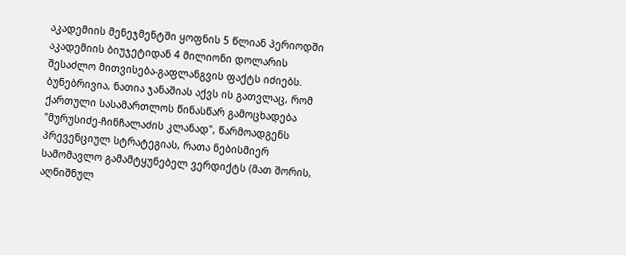აკადემიის მენეჯმენტში ყოფნის 5 წლიან პერიოდში აკადემიის ბიუჯეტიდან 4 მილიონი დოლარის შესაძლო მითვისება-გაფლანგვის ფაქტს იძიებს.
ბუნებრივია, ნათია ჯანაშიას აქვს ის გათვლაც, რომ ქართული სასამართლოს წინასწარ გამოცხადება "მურუსიძე-ჩინჩალაძის კლანად", წარმოადგენს პრევენციულ სტრატეგიას, რათა ნებისმიერ სამომავლო გამამტყუნებელ ვერდიქტს (მათ შორის, აღნიშნულ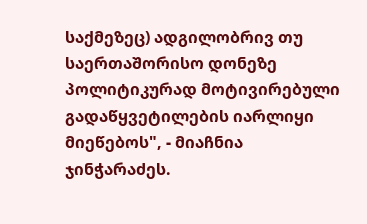საქმეზეც) ადგილობრივ თუ საერთაშორისო დონეზე პოლიტიკურად მოტივირებული გადაწყვეტილების იარლიყი მიეწებოს", - მიაჩნია ჯინჭარაძეს.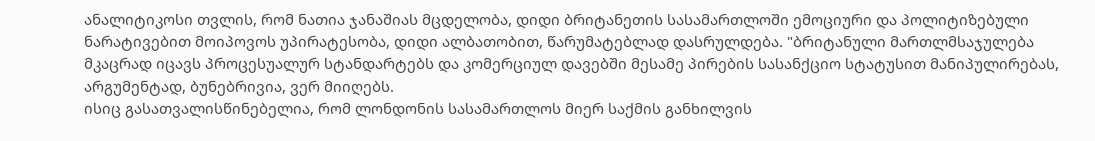ანალიტიკოსი თვლის, რომ ნათია ჯანაშიას მცდელობა, დიდი ბრიტანეთის სასამართლოში ემოციური და პოლიტიზებული ნარატივებით მოიპოვოს უპირატესობა, დიდი ალბათობით, წარუმატებლად დასრულდება. "ბრიტანული მართლმსაჯულება მკაცრად იცავს პროცესუალურ სტანდარტებს და კომერციულ დავებში მესამე პირების სასანქციო სტატუსით მანიპულირებას, არგუმენტად, ბუნებრივია, ვერ მიიღებს.
ისიც გასათვალისწინებელია, რომ ლონდონის სასამართლოს მიერ საქმის განხილვის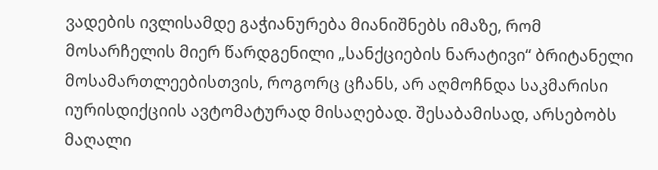ვადების ივლისამდე გაჭიანურება მიანიშნებს იმაზე, რომ მოსარჩელის მიერ წარდგენილი „სანქციების ნარატივი“ ბრიტანელი მოსამართლეებისთვის, როგორც ცჩანს, არ აღმოჩნდა საკმარისი იურისდიქციის ავტომატურად მისაღებად. შესაბამისად, არსებობს მაღალი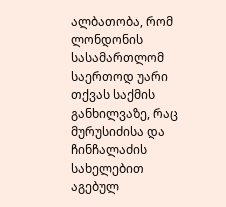ალბათობა, რომ ლონდონის სასამართლომ საერთოდ უარი თქვას საქმის განხილვაზე, რაც მურუსიძისა და ჩინჩალაძის სახელებით აგებულ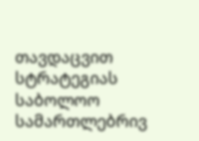თავდაცვით სტრატეგიას საბოლოო სამართლებრივ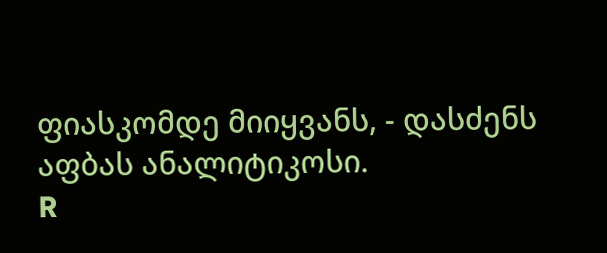ფიასკომდე მიიყვანს, - დასძენს აფბას ანალიტიკოსი.
R